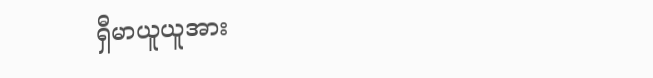ရှီမာယူယူအား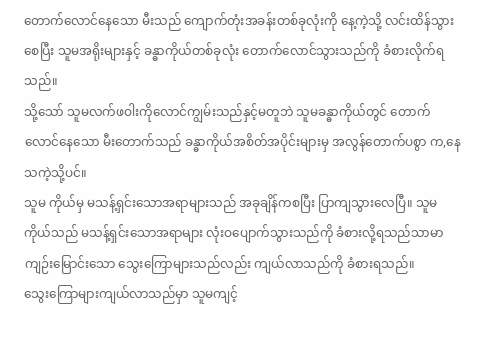တောက်လောင်နေသော မီးသည် ကျောက်တုံးအခန်းတစ်ခုလုံးကို နေ့ကဲ့သို့ လင်းထိန်သွားစေပြီး သူမအရိုးများနှင့် ခန္ဓာကိုယ်တစ်ခုလုံး တောက်လောင်သွားသည်ကို ခံစားလိုက်ရသည်။
သို့သော် သူမလက်ဖဝါးကိုလောင်ကျွမ်းသည်နှင့်မတူဘဲ သူမခန္ဓာကိုယ်တွင် တောက်လောင်နေသော မီးတောက်သည် ခန္ဓာကိုယ်အစိတ်အပိုင်းများမှ အလွန်တောက်ပစွာ က,နေသကဲ့သို့ပင်။
သူမ ကိုယ်မှ မသန့်ရှင်းသောအရာများသည် အခုချိန်ကစပြီး ပြာကျသွားလေပြီ။ သူမကိုယ်သည် မသန့်ရှင်းသောအရာများ လုံးဝပျောက်သွားသည်ကို ခံစားလို့ရသည်သာမာ ကျဉ်းမြောင်းသော သွေးကြောများသည်လည်း ကျယ်လာသည်ကို ခံစားရသည်။
သွေးကြောများကျယ်လာသည်မှာ သူမကျင့်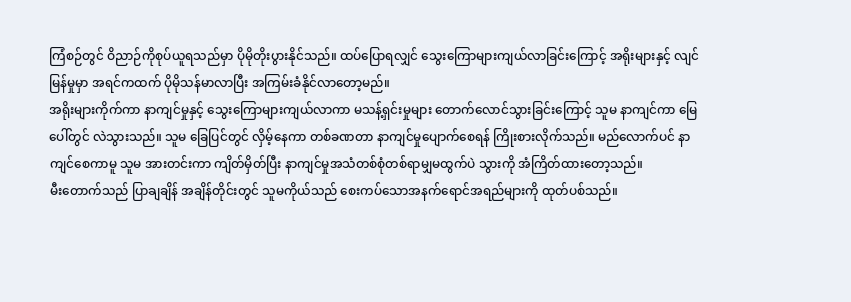ကြံစဉ်တွင် ဝိညာဉ်ကိုစုပ်ယူရသည်မှာ ပိုမိုတိုးပွားနိုင်သည်။ ထပ်ပြောရလျှင် သွေးကြောများကျယ်လာခြင်းကြောင့် အရိုးများနှင့် လျင်မြန်မှုမှာ အရင်ကထက် ပိုမိုသန်မာလာပြီး အကြမ်းခံနိုင်လာတော့မည်။
အရိုးများကိုက်ကာ နာကျင်မှုနှင့် သွေးကြောများကျယ်လာကာ မသန့်ရှင်းမှုများ တောက်လောင်သွားခြင်းကြောင့် သူမ နာကျင်ကာ မြေပေါ်တွင် လဲသွားသည်။ သူမ ခြေပြင်တွင် လှိမ့်နေကာ တစ်ခဏတာ နာကျင်မှုပျောက်စေရန် ကြိုးစားလိုက်သည်။ မည်လောက်ပင် နာကျင်စေကာမူ သူမ အားတင်းကာ ကျိတ်မှိတ်ပြီး နာကျင်မှုအသံတစ်စုံတစ်ရာမျှမထွက်ပဲ သွားကို အံကြိတ်ထားတော့သည်။
မီးတောက်သည် ပြာချချိန် အချိန်တိုင်းတွင် သူမကိုယ်သည် စေးကပ်သောအနက်ရောင်အရည်များကို ထုတ်ပစ်သည်။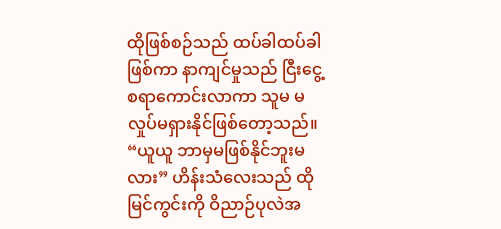ထိုဖြစ်စဉ်သည် ထပ်ခါထပ်ခါဖြစ်ကာ နာကျင်မှုသည် ငြီးငွေ့စရာကောင်းလာကာ သူမ မလှုပ်မရှားနိုင်ဖြစ်တော့သည်။
“ယူယူ ဘာမှမဖြစ်နိုင်ဘူးမလား” ဟိန်းသံလေးသည် ထိုမြင်ကွင်းကို ဝိညာဉ်ပုလဲအ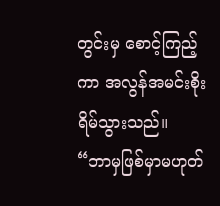တွင်းမှ စောင့်ကြည့်ကာ အလွန်အမင်းစိုးရိမ်သွားသည်။
“ဘာမှဖြစ်မှာမဟုတ်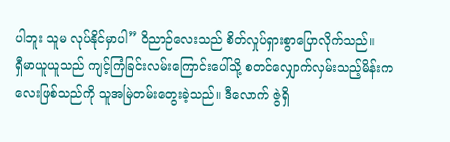ပါဘူး သူမ လုပ်နိုင်မှာပါ” ဝိညာဉ်လေးသည် စိတ်လှုပ်ရှားစွာပြောလိုက်သည်။
ရှီမာယူယူသည် ကျင့်ကြံခြင်းလမ်းကြောင်းပေါ်သို့ စတင်လျှောက်လှမ်းသည့်မိန်းကလေးဖြစ်သည်ကို သူအမြဲတမ်းတွေးခဲ့သည်။ ဒီလောက် ဇွဲရှိ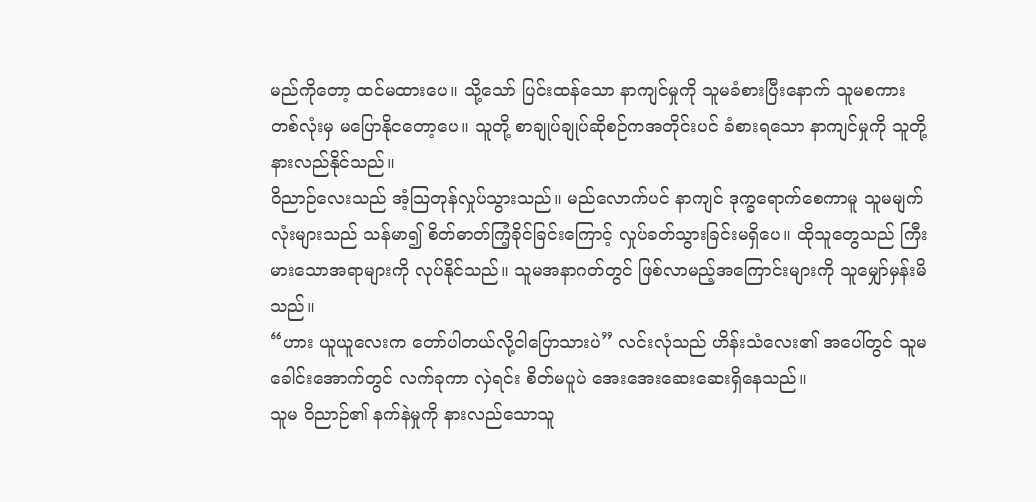မည်ကိုတော့ ထင်မထားပေ။ သို့သော် ပြင်းထန်သော နာကျင်မှုကို သူမခံစားပြီးနောက် သူမစကားတစ်လုံးမှ မပြောနိုငတော့ပေ။ သူတို့ စာချုပ်ချုပ်ဆိုစဉ်ကအတိုင်းပင် ခံစားရသော နာကျင်မှုကို သူတို့နားလည်နိုင်သည်။
ဝိညာဉ်လေးသည် အံ့သြတုန်လှုပ်သွားသည်။ မည်လောက်ပင် နာကျင် ဒုက္ခရောက်စေကာမူ သူမမျက်လုံးများသည် သန်မာ၍ စိတ်ဓာတ်ကြံ့ခိုင်ခြင်းကြောင့် လှုပ်ခတ်သွားခြင်းမရှိပေ။ ထိုသူတွေသည် ကြီးမားသောအရာများကို လုပ်နိုင်သည်။ သူမအနာဂတ်တွင် ဖြစ်လာမည့်အကြောင်းများကို သူမျှော်မှန်းမိသည်။
“ဟား ယူယူလေးက တော်ပါတယ်လို့ငါပြောသားပဲ” လင်းလုံသည် ဟိန်းသံလေး၏ အပေါ်တွင် သူမခေါင်းအောက်တွင် လက်ခုကာ လှဲရင်း စိတ်မပူပဲ အေးအေးဆေးဆေးရှိနေသည်။
သူမ ဝိညာဉ်၏ နက်နဲမှုကို နားလည်သောသူ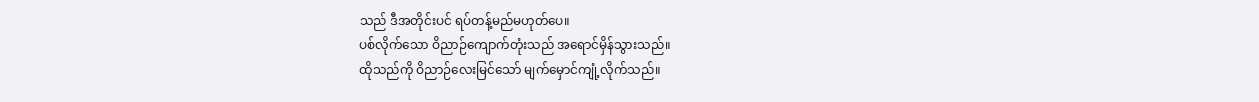သည် ဒီအတိုင်းပင် ရပ်တန့်မည်မဟုတ်ပေ။
ပစ်လိုက်သော ဝိညာဉ်ကျောက်တုံးသည် အရောင်မှိန်သွားသည်။
ထိုသည်ကို ဝိညာဉ်လေးမြင်သော် မျက်မှောင်ကျုံ့လိုက်သည်။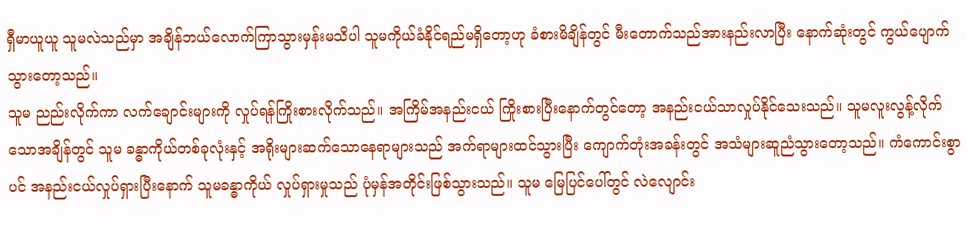ရှီမာယူယူ သူမလဲသည်မှာ အချိန်ဘယ်လောက်ကြာသွားမှန်းမသိပါ သူမကိုယ်ခံနိုင်ရည်မရှိတော့ဟု ခံစားမိချိန်တွင် မီးတောက်သည်အားနည်းလာပြီး နောက်ဆုံးတွင် ကွယ်ပျောက်သွားတော့သည်။
သူမ ညည်းလိုက်ကာ လက်ချောင်းများကို လှုပ်ရန်ကြိုးစားလိုက်သည်။ အကြိမ်အနည်းငယ် ကြိုးစားပြီးနောက်တွင်တော့ အနည်းငယ်သာလှုပ်နိုင်သေးသည်။ သူမလူးလွန့်လိုက်သောအချိန်တွင် သူမ ခန္ဓာကိုယ်တစ်ခုလုံးနှင့် အရိုးများဆက်သောနေရာများသည် အက်ရာများထင်သွားပြီး ကျောက်တုံးအခန်းတွင် အသံများဆူညံသွားတော့သည်။ ကံကောင်းစွာပင် အနည်းငယ်လှုပ်ရှားပြီးနောက် သူမခန္ဓာကိုယ် လှုပ်ရှားမှုသည် ပုံမှန်အတိုင်းဖြစ်သွားသည်။ သူမ မြေပြင်ပေါ်တွင် လဲလျောင်း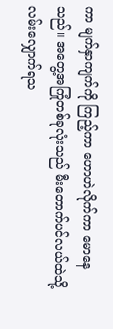ကာ မျက်နှာကျက်ကို ကြည့်ကာ ဟောဟဲလိုက်ကာ မောနေသည်။ အတွေ့အကြုံတစ်ခုလုံးသည် မီးတောက်ပင်လယ်ထဲသို့ လမ်းလျှောက်ရသ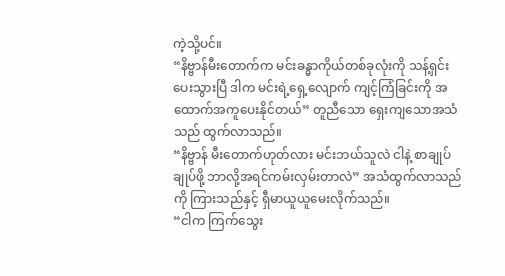ကဲ့သို့ပင်။
“နိဗ္ဗာန်မီးတောက်က မင်းခန္ဓာကိုယ်တစ်ခုလုံးကို သန့်ရှင်းပေးသွားပြီ ဒါက မင်းရဲ့ရှေ့လျောက် ကျင့်ကြံခြင်းကို အထောက်အကူပေးနိုင်တယ်” တူညီသော ရှေးကျသောအသံသည် ထွက်လာသည်။
“နိဗ္ဗာန် မီးတောက်ဟုတ်လား မင်းဘယ်သူလဲ ငါနဲ့ စာချုပ်ချုပ်ဖို့ ဘာလို့အရင်ကမ်းလှမ်းတာလဲ” အသံထွက်လာသည်ကို ကြားသည်နှင့် ရှီမာယူယူမေးလိုက်သည်။
“ငါက ကြက်သွေး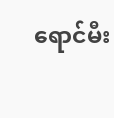ရောင်မီး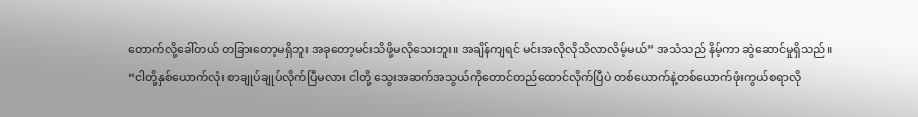တောက်လို့ခေါ်တယ် တခြားတော့မရှိဘူး အခုတော့မင်းသိဖို့မလိုသေးဘူး။ အချိန်ကျရင် မင်းအလိုလိုသိလာလိမ့်မယ်” အသံသည် နိမ့်ကာ ဆွဲဆောင်မှုရှိသည်။
“ငါတို့နှစ်ယောက်လုံး စာချုပ်ချုပ်လိုက်ပြီမလား ငါတို့ သွေးအဆက်အသွယ်ကိုတောင်တည်ထောင်လိုက်ပြီပဲ တစ်ယောက်နဲ့တစ်ယောက်ဖုံးကွယ်စရာလို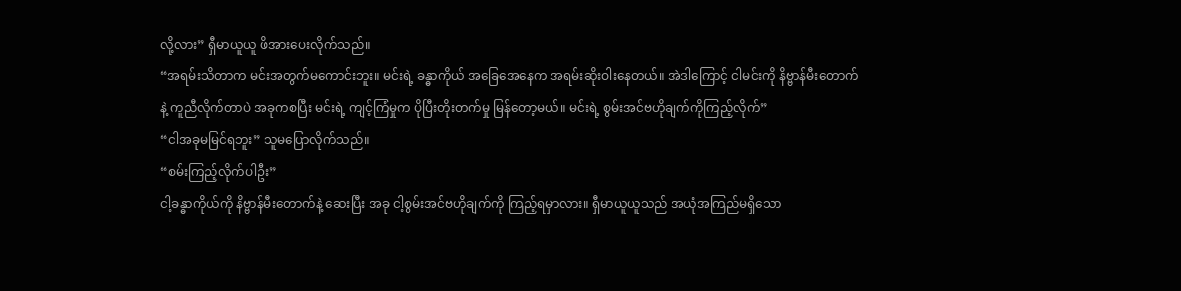လို့လား” ရှီမာယူယူ ဖိအားပေးလိုက်သည်။
“အရမ်းသိတာက မင်းအတွက်မကောင်းဘူး။ မင်းရဲ့ ခန္ဓာကိုယ် အခြေအေနေက အရမ်းဆိုးဝါးနေတယ်။ အဲဒါကြောင့် ငါမင်းကို နိဗ္ဗာန်မီးတောက်နဲ့ ကူညီလိုက်တာပဲ အခုကစပြီး မင်းရဲ့ ကျင့်ကြံမှုက ပိုပြီးတိုးတက်မှု မြန်တော့မယ်။ မင်းရဲ့ စွမ်းအင်ဗဟိုချက်ကိုကြည့်လိုက်”
“ငါအခုမမြင်ရဘူး” သူမပြောလိုက်သည်။
“စမ်းကြည့်လိုက်ပါဦး”
ငါ့ခန္ဓာကိုယ်ကို နိဗ္ဗာန်မီးတောက်နဲ့ ဆေးပြီး အခု ငါ့စွမ်းအင်ဗဟိုချက်ကို ကြည့်ရမှာလား။ ရှီမာယူယူသည် အယုံအကြည်မရှိသော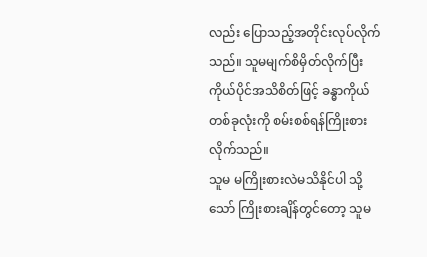လည်း ပြောသည့်အတိုင်းလုပ်လိုက်သည်။ သူမမျက်စိမှိတ်လိုက်ပြီး ကိုယ်ပိုင်အသိစိတ်ဖြင့် ခန္ဓာကိုယ်တစ်ခုလုံးကို စမ်းစစ်ရန်ကြိုးစားလိုက်သည်။
သူမ မကြိုးစားလဲမသိနိုင်ပါ သို့သော် ကြိုးစားချိန်တွင်တော့ သူမ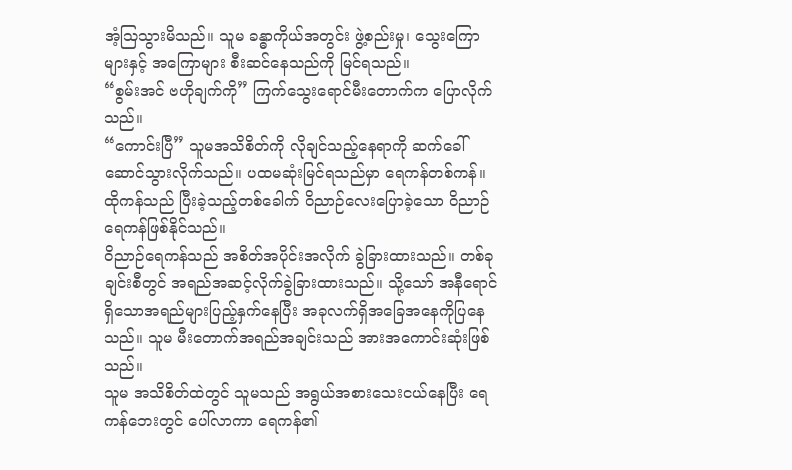အံ့သြသွားမိသည်။ သူမ ခန္ဓာကိုယ်အတွင်း ဖွဲ့စည်းမှု၊ သွေးကြောများနှင့် အကြောများ စီးဆင်နေသည်ကို မြင်ရသည်။
“စွမ်းအင် ဗဟိုချက်ကို” ကြက်သွေးရောင်မီးတောက်က ပြောလိုက်သည်။
“ကောင်းပြီ” သူမအသိစိတ်ကို လိုချင်သည့်နေရာကို ဆက်ခေါ်ဆောင်သွားလိုက်သည်။ ပထမဆုံးမြင်ရသည်မှာ ရေကန်တစ်ကန်။ ထိုကန်သည် ပြီးခဲ့သည့်တစ်ခေါက် ဝိညာဉ်လေးပြောခဲ့သော ဝိညာဉ်ရေကန်ဖြစ်နိုင်သည်။
ဝိညာဉ်ရေကန်သည် အစိတ်အပိုင်းအလိုက် ခွဲခြားထားသည်။ တစ်ခုချင်းစီတွင် အရည်အဆင့်လိုက်ခွဲခြားထားသည်။ သို့သော် အနီရောင်ရှိသောအရည်များပြည့်နှက်နေပြီး အခုလက်ရှိအခြေအနေကိုပြနေသည်။ သူမ မီးတောက်အရည်အချင်းသည် အားအကောင်းဆုံးဖြစ်သည်။
သူမ အသိစိတ်ထဲတွင် သူမသည် အရွယ်အစားသေးငယ်နေပြီး ရေကန်ဘေးတွင် ပေါ်လာကာ ရေကန်၏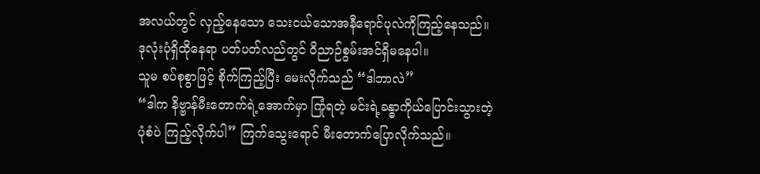အလယ်တွင် လှည့်နေသော သေးငယ်သောအနီရောင်ပုလဲကိုကြည့်နေသည်။ ဒုလုံးပုံရှိထိုနေရာ ပတ်ပတ်လည်တွင် ဝိညာဉ်စွမ်းအင်ရှိမနေပါ။
သူမ စပ်စုစွာဖြင့် စိုက်ကြည့်ပြီး မေးလိုက်သည် “ဒါဘာလဲ”
“ဒါက နိဗ္ဗာန်မီးတောက်ရဲ့အောက်မှာ ကြုံရတဲ့ မင်းရဲ့ခန္ဓာကိုယ်ပြောင်းသွားတဲ့ပုံစံပဲ ကြည့်လိုက်ပါ” ကြက်သွေးရောင် မီးတောက်ပြောလိုက်သည်။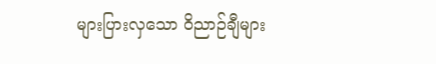များပြားလှသော ဝိညာဉ်ချီများ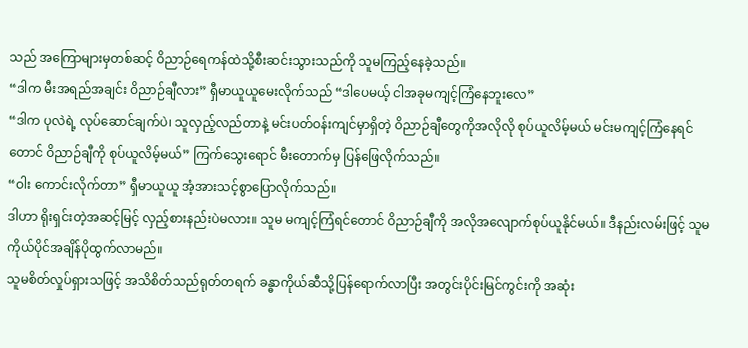သည် အကြောများမှတစ်ဆင့် ဝိညာဉ်ရေကန်ထဲသို့စီးဆင်းသွားသည်ကို သူမကြည့်နေခဲ့သည်။
“ဒါက မီးအရည်အချင်း ဝိညာဉ်ချီလား” ရှီမာယူယူမေးလိုက်သည် “ဒါပေမယ့် ငါအခုမကျင့်ကြံနေဘူးလေ”
“ဒါက ပုလဲရဲ့ လုပ်ဆောင်ချက်ပဲ၊ သူလှည့်လည်တာနဲ့ မင်းပတ်ဝန်းကျင်မှာရှိတဲ့ ဝိညာဉ်ချီတွေကိုအလိုလို စုပ်ယူလိမ့်မယ် မင်းမကျင့်ကြံနေရင်တောင် ဝိညာဉ်ချီကို စုပ်ယူလိမ့်မယ်” ကြက်သွေးရောင် မီးတောက်မှ ပြန်ဖြေလိုက်သည်။
“ဝါး ကောင်းလိုက်တာ” ရှီမာယူယူ အံ့အားသင့်စွာပြောလိုက်သည်။
ဒါဟာ ရိုးရှင်းတဲ့အဆင့်မြင့် လှည့်စားနည်းပဲမလား။ သူမ မကျင့်ကြံရင်တောင် ဝိညာဉ်ချီကို အလိုအလျောက်စုပ်ယူနိုင်မယ်။ ဒီနည်းလမ်းဖြင့် သူမကိုယ်ပိုင်အချိန်ပိုထွက်လာမည်။
သူမစိတ်လှုပ်ရှားသဖြင့် အသိစိတ်သည်ရုတ်တရက် ခန္ဓာကိုယ်ဆီသို့ပြန်ရောက်လာပြီး အတွင်းပိုင်းမြင်ကွင်းကို အဆုံး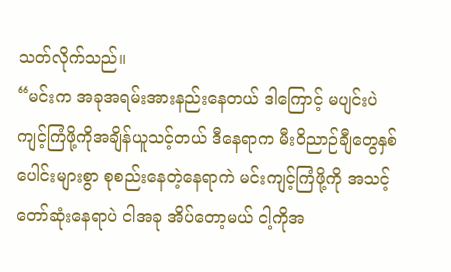သတ်လိုက်သည်။
“မင်းက အခုအရမ်းအားနည်းနေတယ် ဒါကြောင့် မပျင်းပဲ ကျင့်ကြံဖို့ကိုအချိန်ယူသင့်တယ် ဒီနေရာက မီးဝိညာဉ်ချီတွေနှစ်ပေါင်းများစွာ စုစည်းနေတဲ့နေရာကဲ မင်းကျင့်ကြံဖို့ကို အသင့်တော်ဆုံးနေရာပဲ ငါအခု အိပ်တော့မယ် ငါ့ကိုအ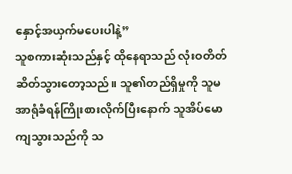နှောင့်အယှက်မပေးပါနဲ့”
သူစကားဆုံးသည်နှင့် ထိုနေရာသည် လုံးဝတိတ်ဆိတ်သွားတော့သည်။ သူ၏တည်ရှိမှုကို သူမအာရုံခံရန်ကြိုးစားလိုက်ပြီးနောက် သူအိပ်မောကျသွားသည်ကို သ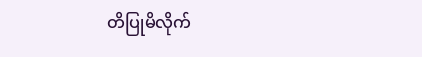တိပြုမိလိုက်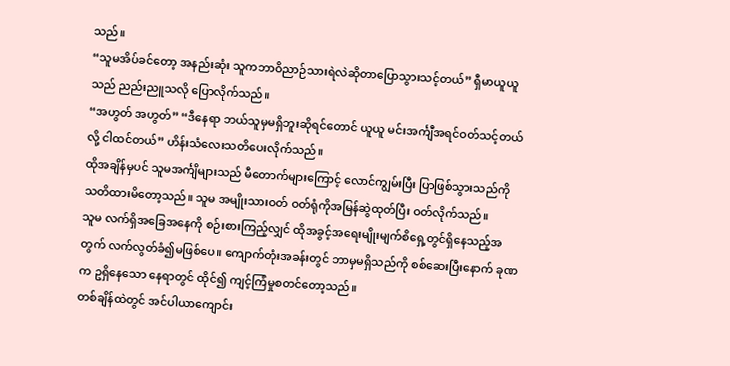သည်။
“သူမအိပ်ခင်တော့ အနည်းဆုံး သူကဘာဝိညာဉ်သားရဲလဲဆိုတာပြောသွားသင့်တယ်” ရှီမာယူယူသည် ညည်းညူသလို ပြောလိုက်သည်။
“အဟွတ် အဟွတ်” “ဒီနေရာ ဘယ်သူမှမရှိဘူးဆိုရင်တောင် ယူယူ မင်းအင်္ကျီအရင်ဝတ်သင့်တယ်လို့ ငါထင်တယ်” ဟိန်းသံလေးသတိပေးလိုက်သည်။
ထိုအချိန်မှပင် သူမအင်္ကျိများသည် မီတောက်များကြောင့် လောင်ကျွမ်းပြီး ပြာဖြစ်သွားသည်ကို သတိထားမိတော့သည်။ သူမ အမျိုးသားဝတ် ဝတ်ရုံကိုအမြန်ဆွဲထုတ်ပြီး ဝတ်လိုက်သည်။
သူမ လက်ရှိအခြေအနေကို စဉ်းစားကြည့်လျှင် ထိုအခွင့်အရေးမျိုးမျက်စိရှေ့တွင်ရှိနေသည့်အတွက် လက်လွတ်ခံ၍မဖြစ်ပေ။ ကျောက်တုံးအခန်းတွင် ဘာမှမရှိသည်ကို စစ်ဆေးပြီးနောက် ခုဏက ဥရှိနေသော နေရာတွင် ထိုင်၍ ကျင့်ကြံမှုစတင်တော့သည်။
တစ်ချိန်ထဲတွင် အင်ပါယာကျောင်း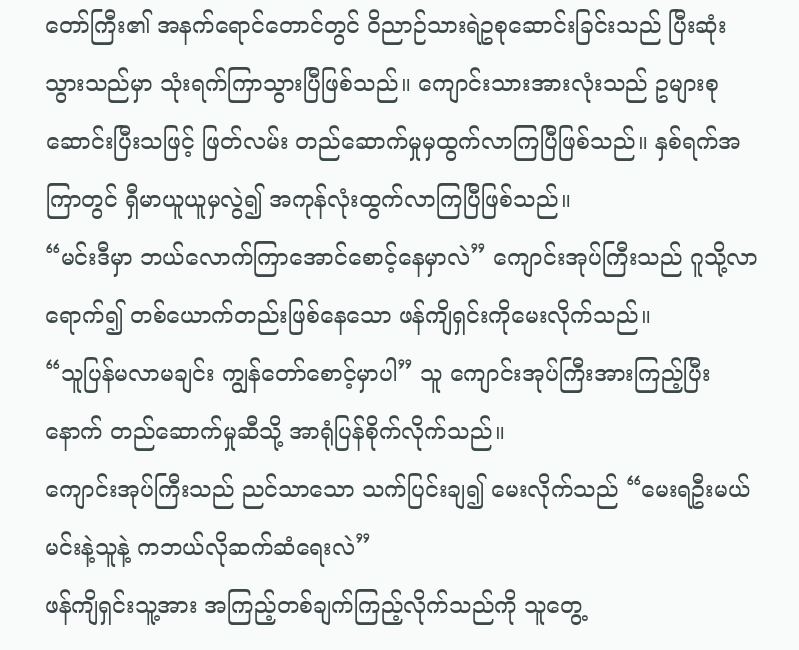တော်ကြီး၏ အနက်ရောင်တောင်တွင် ဝိညာဉ်သားရဲဥစုဆောင်းခြင်းသည် ပြီးဆုံးသွားသည်မှာ သုံးရက်ကြာသွားပြီဖြစ်သည်။ ကျောင်းသားအားလုံးသည် ဥများစုဆောင်းပြီးသဖြင့် ဖြတ်လမ်း တည်ဆောက်မှုမှထွက်လာကြပြီဖြစ်သည်။ နှစ်ရက်အကြာတွင် ရှီမာယူယူမှလွဲ၍ အကုန်လုံးထွက်လာကြပြီဖြစ်သည်။
“မင်းဒီမှာ ဘယ်လောက်ကြာအောင်စောင့်နေမှာလဲ” ကျောင်းအုပ်ကြီးသည် ဂူသို့လာရောက်၍ တစ်ယောက်တည်းဖြစ်နေသော ဖန်ကျိရှင်းကိုမေးလိုက်သည်။
“သူပြန်မလာမချင်း ကျွန်တော်စောင့်မှာပါ” သူ ကျောင်းအုပ်ကြီးအားကြည့်ပြီးနောက် တည်ဆောက်မှုဆီသို့ အာရုံပြန်စိုက်လိုက်သည်။
ကျောင်းအုပ်ကြီးသည် ညင်သာသော သက်ပြင်းချ၍ မေးလိုက်သည် “မေးရဦးမယ် မင်းနဲ့သူနဲ့ ကဘယ်လိုဆက်ဆံရေးလဲ”
ဖန်ကျိရှင်းသူ့အား အကြည့်တစ်ချက်ကြည့်လိုက်သည်ကို သူတွေ့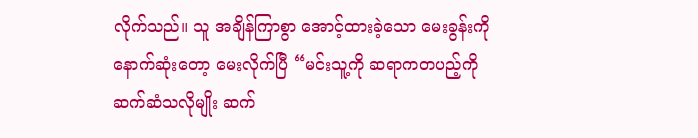လိုက်သည်။ သူ အချိန်ကြာစွာ အောင့်ထားခဲ့သော မေးခွန်းကို နောက်ဆုံးတော့ မေးလိုက်ပြီ “မင်းသူ့ကို ဆရာကတပည့်ကို ဆက်ဆံသလိုမျိုး ဆက်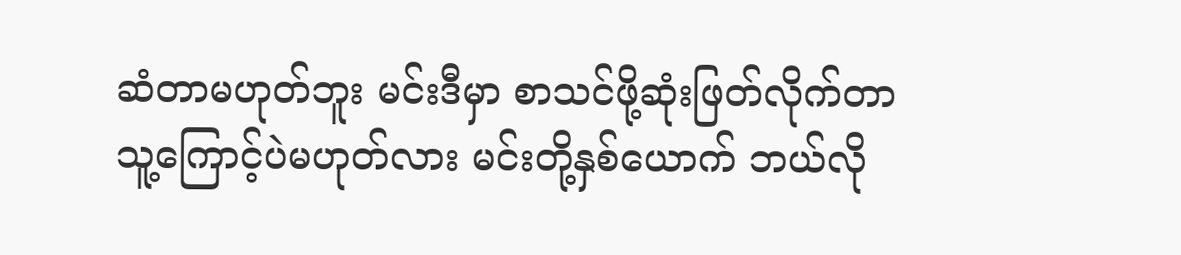ဆံတာမဟုတ်ဘူး မင်းဒီမှာ စာသင်ဖို့ဆုံးဖြတ်လိုက်တာ သူ့ကြောင့်ပဲမဟုတ်လား မင်းတို့နှစ်ယောက် ဘယ်လို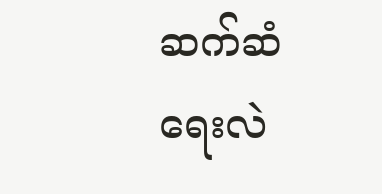ဆက်ဆံရေးလဲ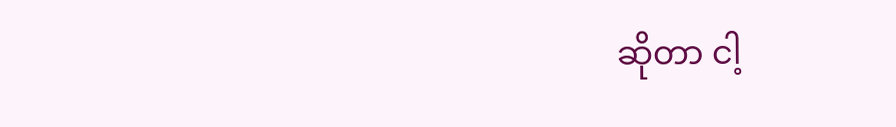ဆိုတာ ငါ့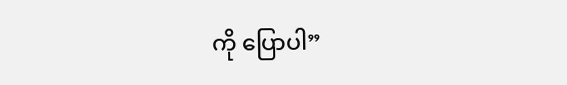ကို ပြောပါ”